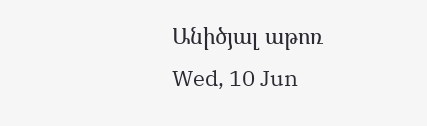Անիծյալ աթոռ
Wed, 10 Jun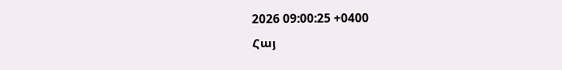2026 09:00:25 +0400
Հայ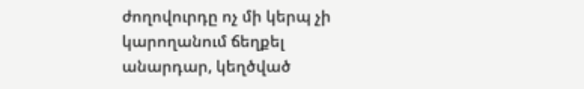ժողովուրդը ոչ մի կերպ չի կարողանում ճեղքել անարդար, կեղծված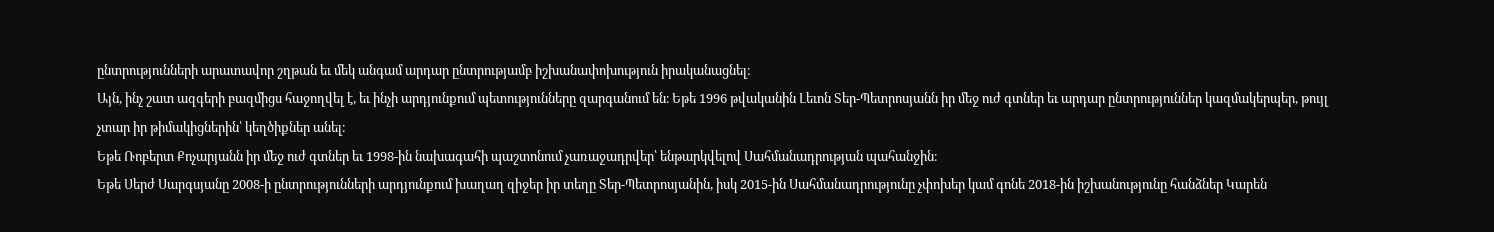ընտրությունների արատավոր շղթան եւ մեկ անգամ արդար ընտրությամբ իշխանափոխություն իրականացնել։
Այն, ինչ շատ ազգերի բազմիցս հաջողվել է, եւ ինչի արդյունքում պետությունները զարգանում են։ Եթե 1996 թվականին Լեւոն Տեր-Պետրոսյանն իր մեջ ուժ գտներ եւ արդար ընտրություններ կազմակերպեր, թույլ չտար իր թիմակիցներին՝ կեղծիքներ անել։
Եթե Ռոբերտ Քոչարյանն իր մեջ ուժ գտներ եւ 1998-ին նախագահի պաշտոնում չառաջադրվեր՝ ենթարկվելով Սահմանադրության պահանջին։
Եթե Սերժ Սարգսյանը 2008-ի ընտրությունների արդյունքում խաղաղ զիջեր իր տեղը Տեր-Պետրոսյանին, իսկ 2015-ին Սահմանադրությունը չփոխեր կամ գոնե 2018-ին իշխանությունը հանձներ Կարեն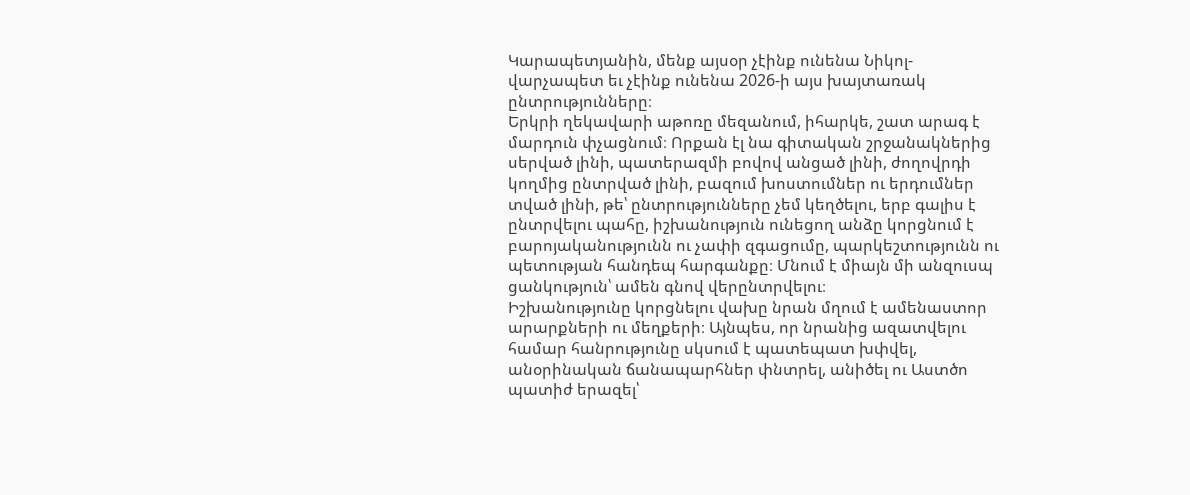Կարապետյանին, մենք այսօր չէինք ունենա Նիկոլ-վարչապետ եւ չէինք ունենա 2026-ի այս խայտառակ ընտրությունները։
Երկրի ղեկավարի աթոռը մեզանում, իհարկե, շատ արագ է մարդուն փչացնում։ Որքան էլ նա գիտական շրջանակներից սերված լինի, պատերազմի բովով անցած լինի, ժողովրդի կողմից ընտրված լինի, բազում խոստումներ ու երդումներ տված լինի, թե՝ ընտրությունները չեմ կեղծելու, երբ գալիս է ընտրվելու պահը, իշխանություն ունեցող անձը կորցնում է բարոյականությունն ու չափի զգացումը, պարկեշտությունն ու պետության հանդեպ հարգանքը։ Մնում է միայն մի անզուսպ ցանկություն՝ ամեն գնով վերընտրվելու։
Իշխանությունը կորցնելու վախը նրան մղում է ամենաստոր արարքների ու մեղքերի։ Այնպես, որ նրանից ազատվելու համար հանրությունը սկսում է պատեպատ խփվել, անօրինական ճանապարհներ փնտրել, անիծել ու Աստծո պատիժ երազել՝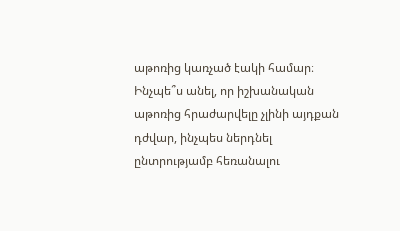աթոռից կառչած էակի համար։ Ինչպե՞ս անել, որ իշխանական աթոռից հրաժարվելը չլինի այդքան դժվար, ինչպես ներդնել ընտրությամբ հեռանալու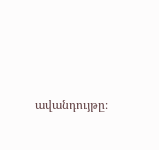ավանդույթը։